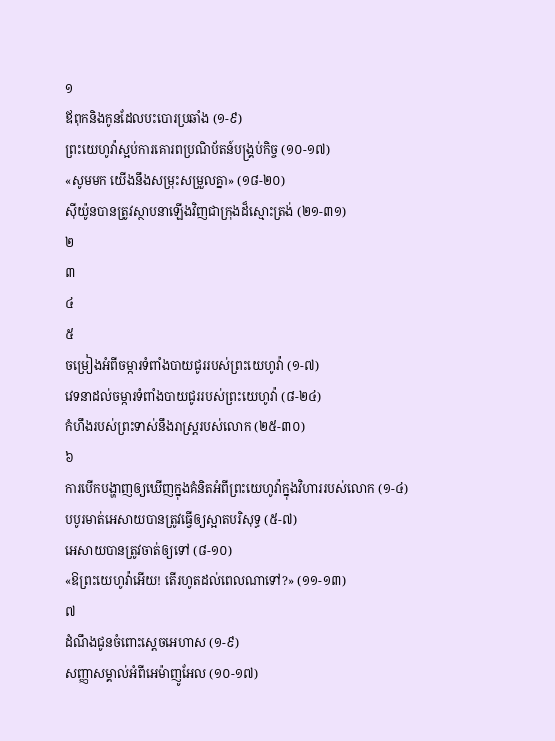១
ឪពុកនិងកូនដែលបះបោរប្រឆាំង (១-៩)
ព្រះយេហូវ៉ាស្អប់ការគោរពប្រណិប័តន៍បង្គ្រប់កិច្ច (១០-១៧)
«សូមមក យើងនឹងសម្រុះសម្រួលគ្នា» (១៨-២០)
ស៊ីយ៉ូនបានត្រូវស្ថាបនាឡើងវិញជាក្រុងដ៏ស្មោះត្រង់ (២១-៣១)
២
៣
៤
៥
ចម្រៀងអំពីចម្ការទំពាំងបាយជូររបស់ព្រះយេហូវ៉ា (១-៧)
វេទនាដល់ចម្ការទំពាំងបាយជូររបស់ព្រះយេហូវ៉ា (៨-២៤)
កំហឹងរបស់ព្រះទាស់នឹងរាស្ត្ររបស់លោក (២៥-៣០)
៦
ការបើកបង្ហាញឲ្យឃើញក្នុងគំនិតអំពីព្រះយេហូវ៉ាក្នុងវិហាររបស់លោក (១-៤)
បបូរមាត់អេសាយបានត្រូវធ្វើឲ្យស្អាតបរិសុទ្ធ (៥-៧)
អេសាយបានត្រូវចាត់ឲ្យទៅ (៨-១០)
«ឱព្រះយេហូវ៉ាអើយ! តើរហូតដល់ពេលណាទៅ?» (១១-១៣)
៧
ដំណឹងជូនចំពោះស្ដេចអេហាស (១-៩)
សញ្ញាសម្គាល់អំពីអេម៉ាញូអែល (១០-១៧)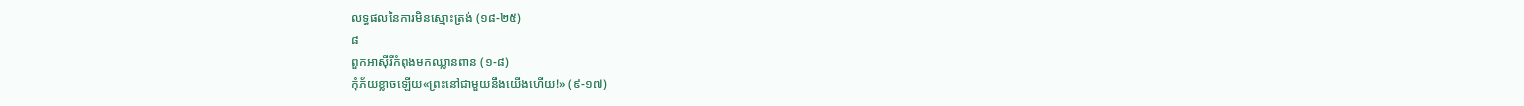លទ្ធផលនៃការមិនស្មោះត្រង់ (១៨-២៥)
៨
ពួកអាស៊ីរីកំពុងមកឈ្លានពាន (១-៨)
កុំភ័យខ្លាចឡើយ«ព្រះនៅជាមួយនឹងយើងហើយ!» (៩-១៧)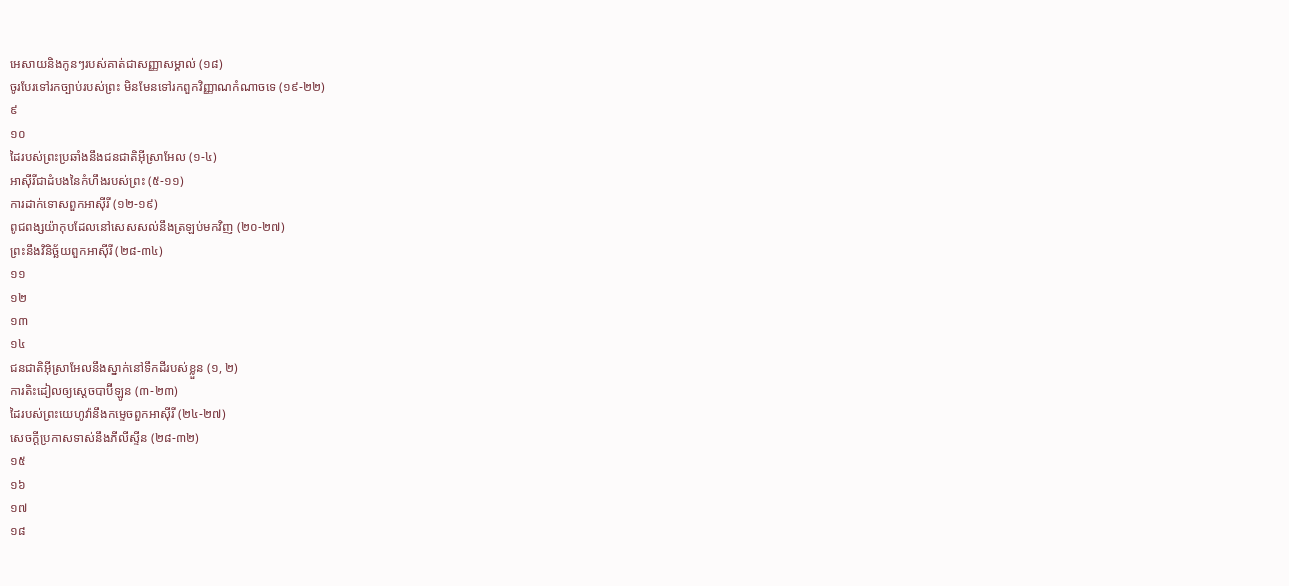អេសាយនិងកូនៗរបស់គាត់ជាសញ្ញាសម្គាល់ (១៨)
ចូរបែរទៅរកច្បាប់របស់ព្រះ មិនមែនទៅរកពួកវិញ្ញាណកំណាចទេ (១៩-២២)
៩
១០
ដៃរបស់ព្រះប្រឆាំងនឹងជនជាតិអ៊ីស្រាអែល (១-៤)
អាស៊ីរីជាដំបងនៃកំហឹងរបស់ព្រះ (៥-១១)
ការដាក់ទោសពួកអាស៊ីរី (១២-១៩)
ពូជពង្សយ៉ាកុបដែលនៅសេសសល់នឹងត្រឡប់មកវិញ (២០-២៧)
ព្រះនឹងវិនិច្ឆ័យពួកអាស៊ីរី (២៨-៣៤)
១១
១២
១៣
១៤
ជនជាតិអ៊ីស្រាអែលនឹងស្នាក់នៅទឹកដីរបស់ខ្លួន (១, ២)
ការតិះដៀលឲ្យស្ដេចបាប៊ីឡូន (៣-២៣)
ដៃរបស់ព្រះយេហូវ៉ានឹងកម្ទេចពួកអាស៊ីរី (២៤-២៧)
សេចក្ដីប្រកាសទាស់នឹងភីលីស្ទីន (២៨-៣២)
១៥
១៦
១៧
១៨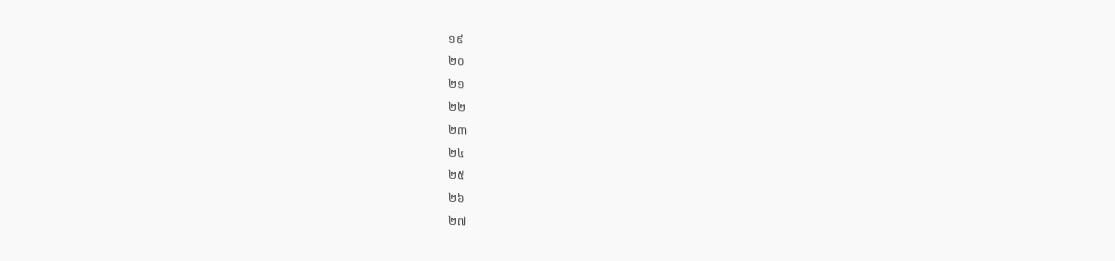១៩
២០
២១
២២
២៣
២៤
២៥
២៦
២៧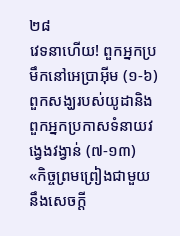២៨
វេទនាហើយ! ពួកអ្នកប្រមឹកនៅអេប្រាអ៊ីម (១-៦)
ពួកសង្ឃរបស់យូដានិងពួកអ្នកប្រកាសទំនាយវង្វេងវង្វាន់ (៧-១៣)
«កិច្ចព្រមព្រៀងជាមួយនឹងសេចក្ដី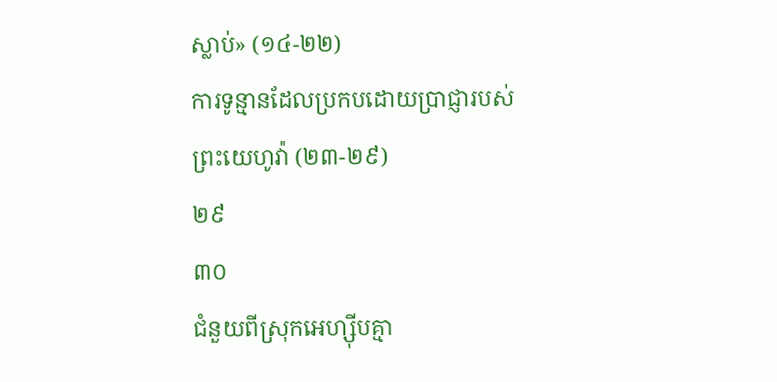ស្លាប់» (១៤-២២)
ការទូន្មានដែលប្រកបដោយប្រាជ្ញារបស់ព្រះយេហូវ៉ា (២៣-២៩)
២៩
៣០
ជំនួយពីស្រុកអេហ្ស៊ីបគ្មា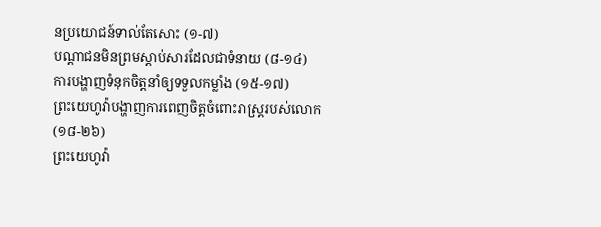នប្រយោជន៍ទាល់តែសោះ (១-៧)
បណ្ដាជនមិនព្រមស្ដាប់សារដែលជាទំនាយ (៨-១៤)
ការបង្ហាញទំនុកចិត្តនាំឲ្យទទួលកម្លាំង (១៥-១៧)
ព្រះយេហូវ៉ាបង្ហាញការពេញចិត្តចំពោះរាស្ត្ររបស់លោក (១៨-២៦)
ព្រះយេហូវ៉ា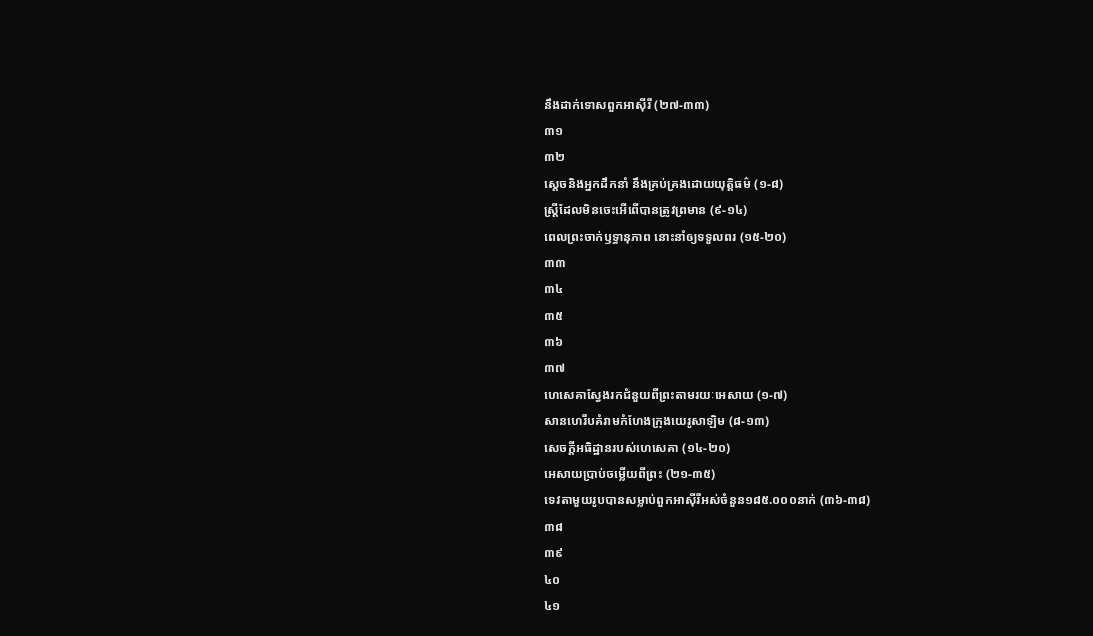នឹងដាក់ទោសពួកអាស៊ីរី (២៧-៣៣)
៣១
៣២
ស្ដេចនិងអ្នកដឹកនាំ នឹងគ្រប់គ្រងដោយយុត្តិធម៌ (១-៨)
ស្ត្រីដែលមិនចេះអើពើបានត្រូវព្រមាន (៩-១៤)
ពេលព្រះចាក់ឫទ្ធានុភាព នោះនាំឲ្យទទួលពរ (១៥-២០)
៣៣
៣៤
៣៥
៣៦
៣៧
ហេសេគាស្វែងរកជំនួយពីព្រះតាមរយៈអេសាយ (១-៧)
សានហេរីបគំរាមកំហែងក្រុងយេរូសាឡិម (៨-១៣)
សេចក្ដីអធិដ្ឋានរបស់ហេសេគា (១៤-២០)
អេសាយប្រាប់ចម្លើយពីព្រះ (២១-៣៥)
ទេវតាមួយរូបបានសម្លាប់ពួកអាស៊ីរីអស់ចំនួន១៨៥.០០០នាក់ (៣៦-៣៨)
៣៨
៣៩
៤០
៤១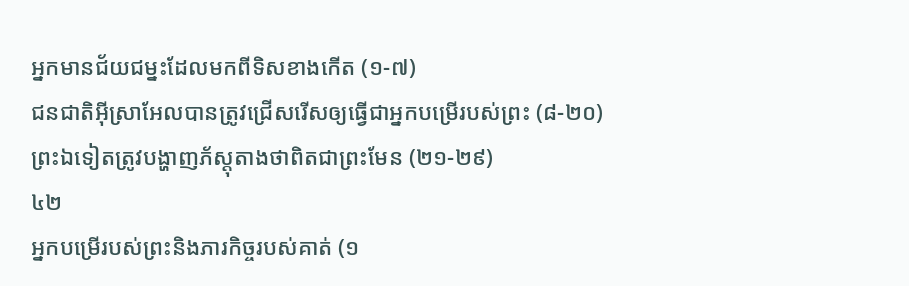អ្នកមានជ័យជម្នះដែលមកពីទិសខាងកើត (១-៧)
ជនជាតិអ៊ីស្រាអែលបានត្រូវជ្រើសរើសឲ្យធ្វើជាអ្នកបម្រើរបស់ព្រះ (៨-២០)
ព្រះឯទៀតត្រូវបង្ហាញភ័ស្តុតាងថាពិតជាព្រះមែន (២១-២៩)
៤២
អ្នកបម្រើរបស់ព្រះនិងភារកិច្ចរបស់គាត់ (១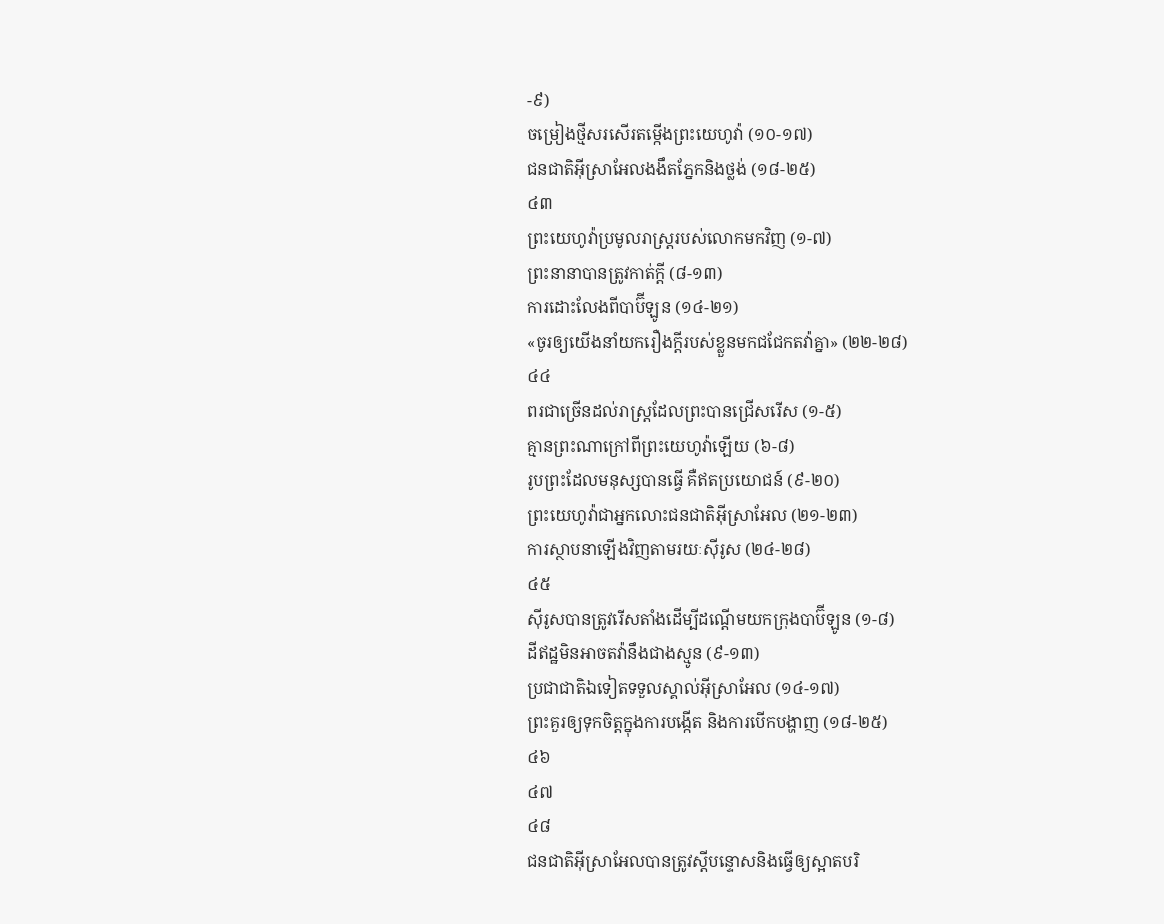-៩)
ចម្រៀងថ្មីសរសើរតម្កើងព្រះយេហូវ៉ា (១០-១៧)
ជនជាតិអ៊ីស្រាអែលងងឹតភ្នែកនិងថ្លង់ (១៨-២៥)
៤៣
ព្រះយេហូវ៉ាប្រមូលរាស្ត្ររបស់លោកមកវិញ (១-៧)
ព្រះនានាបានត្រូវកាត់ក្ដី (៨-១៣)
ការដោះលែងពីបាប៊ីឡូន (១៤-២១)
«ចូរឲ្យយើងនាំយករឿងក្ដីរបស់ខ្លួនមកជជែកតវ៉ាគ្នា» (២២-២៨)
៤៤
ពរជាច្រើនដល់រាស្ត្រដែលព្រះបានជ្រើសរើស (១-៥)
គ្មានព្រះណាក្រៅពីព្រះយេហូវ៉ាឡើយ (៦-៨)
រូបព្រះដែលមនុស្សបានធ្វើ គឺឥតប្រយោជន៍ (៩-២០)
ព្រះយេហូវ៉ាជាអ្នកលោះជនជាតិអ៊ីស្រាអែល (២១-២៣)
ការស្ថាបនាឡើងវិញតាមរយៈស៊ីរូស (២៤-២៨)
៤៥
ស៊ីរូសបានត្រូវរើសតាំងដើម្បីដណ្ដើមយកក្រុងបាប៊ីឡូន (១-៨)
ដីឥដ្ឋមិនអាចតវ៉ានឹងជាងស្មូន (៩-១៣)
ប្រជាជាតិឯទៀតទទួលស្គាល់អ៊ីស្រាអែល (១៤-១៧)
ព្រះគួរឲ្យទុកចិត្តក្នុងការបង្កើត និងការបើកបង្ហាញ (១៨-២៥)
៤៦
៤៧
៤៨
ជនជាតិអ៊ីស្រាអែលបានត្រូវស្ដីបន្ទោសនិងធ្វើឲ្យស្អាតបរិ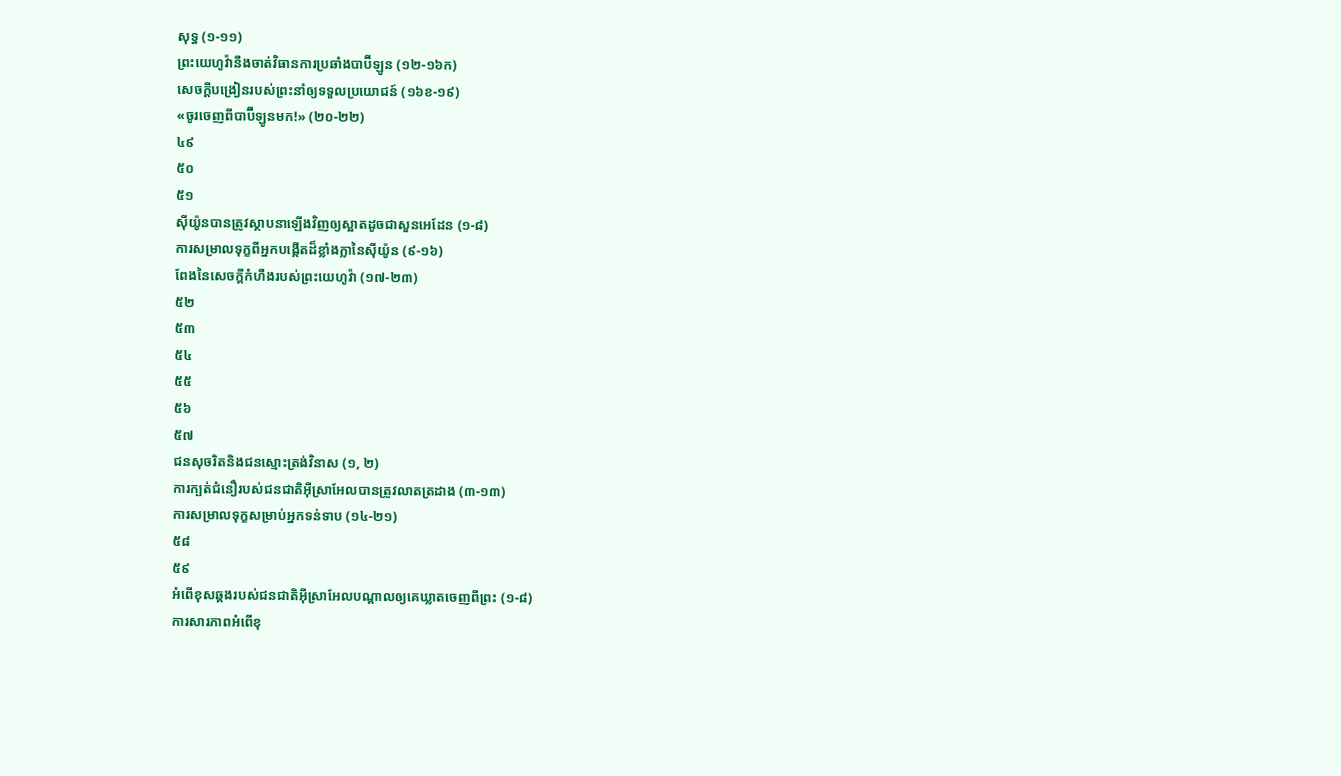សុទ្ធ (១-១១)
ព្រះយេហូវ៉ានឹងចាត់វិធានការប្រឆាំងបាប៊ីឡូន (១២-១៦ក)
សេចក្ដីបង្រៀនរបស់ព្រះនាំឲ្យទទួលប្រយោជន៍ (១៦ខ-១៩)
«ចូរចេញពីបាប៊ីឡូនមក!» (២០-២២)
៤៩
៥០
៥១
ស៊ីយ៉ូនបានត្រូវស្ថាបនាឡើងវិញឲ្យស្អាតដូចជាសួនអេដែន (១-៨)
ការសម្រាលទុក្ខពីអ្នកបង្កើតដ៏ខ្លាំងក្លានៃស៊ីយ៉ូន (៩-១៦)
ពែងនៃសេចក្ដីកំហឹងរបស់ព្រះយេហូវ៉ា (១៧-២៣)
៥២
៥៣
៥៤
៥៥
៥៦
៥៧
ជនសុចរិតនិងជនស្មោះត្រង់វិនាស (១, ២)
ការក្បត់ជំនឿរបស់ជនជាតិអ៊ីស្រាអែលបានត្រូវលាតត្រដាង (៣-១៣)
ការសម្រាលទុក្ខសម្រាប់អ្នកទន់ទាប (១៤-២១)
៥៨
៥៩
អំពើខុសឆ្គងរបស់ជនជាតិអ៊ីស្រាអែលបណ្ដាលឲ្យគេឃ្លាតចេញពីព្រះ (១-៨)
ការសារភាពអំពើខុ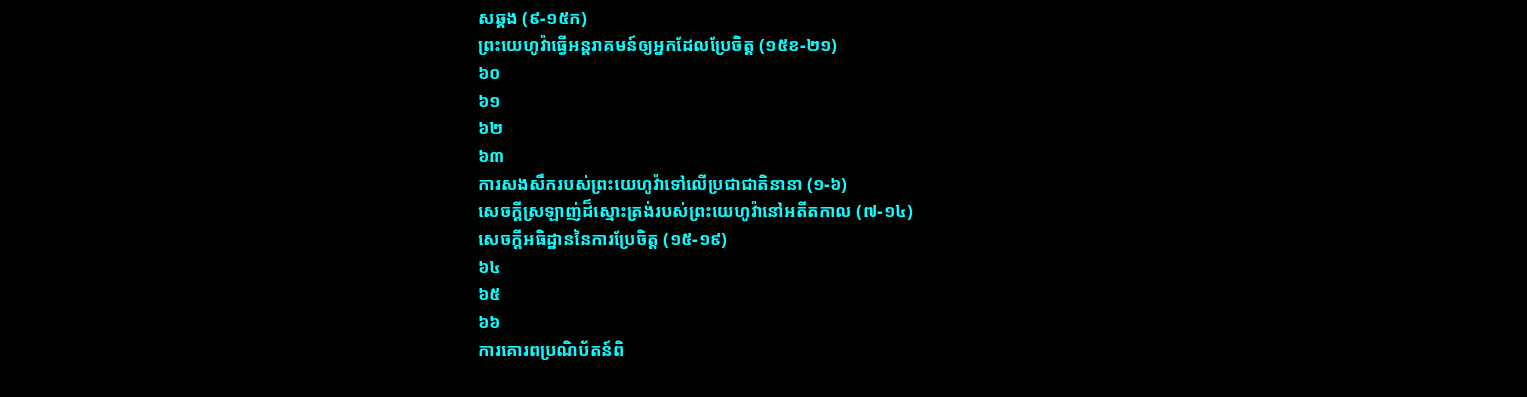សឆ្គង (៩-១៥ក)
ព្រះយេហូវ៉ាធ្វើអន្តរាគមន៍ឲ្យអ្នកដែលប្រែចិត្ត (១៥ខ-២១)
៦០
៦១
៦២
៦៣
ការសងសឹករបស់ព្រះយេហូវ៉ាទៅលើប្រជាជាតិនានា (១-៦)
សេចក្ដីស្រឡាញ់ដ៏ស្មោះត្រង់របស់ព្រះយេហូវ៉ានៅអតីតកាល (៧-១៤)
សេចក្ដីអធិដ្ឋាននៃការប្រែចិត្ត (១៥-១៩)
៦៤
៦៥
៦៦
ការគោរពប្រណិប័តន៍ពិ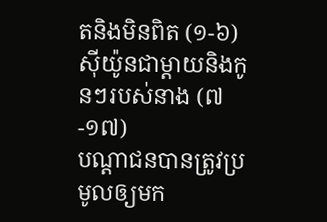តនិងមិនពិត (១-៦)
ស៊ីយ៉ូនជាម្ដាយនិងកូនៗរបស់នាង (៧-១៧)
បណ្ដាជនបានត្រូវប្រមូលឲ្យមក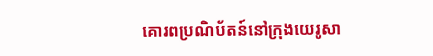គោរពប្រណិប័តន៍នៅក្រុងយេរូសា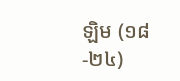ឡិម (១៨-២៤)